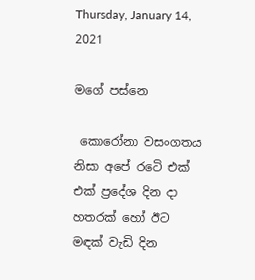Thursday, January 14, 2021

මගේ පස්නෙ

 කොරෝනා වසංගතය නිසා අපේ රටෙි එක් එක් ප්‍රදේශ දින දා හතරක් හෝ ඊට මඳක් වැඩි දින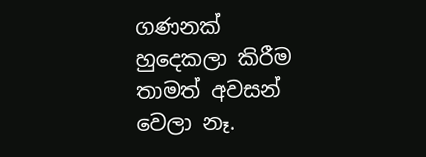ගණනක් හුදෙකලා කිරීම තාමත් අවසන් වෙලා නෑ.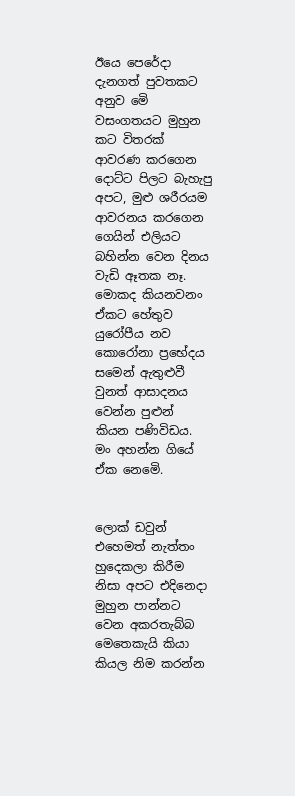ඊයෙ පෙරේදා දැනගත් පුවතකට අනුව මෙි වසංගතයට මුහුන කට විතරක් ආවරණ කරගෙන දොට්ට පිලට බැහැපු අපට, මුළු ශරීරයම ආවරනය කරගෙන ගෙයින් එලියට බහින්න වෙන දිනය වැඩි ඈතක නෑ. මොකද කියනවනං ඒකට හේතුව යුරෝපීය නව කොරෝනා ප්‍රභේදය සමෙන් ඇතුළුවී වුනත් ආසාදනය වෙන්න පුළුන් කියන පණිවිඩය. මං අහන්න ගියේ ඒක නෙමෙි.


ලොක් ඩවුන් එහෙමත් නැත්තං හුදෙකලා කිරීම නිසා අපට එදිනෙදා මුහුන පාන්නට වෙන අකරතැබ්බ මෙතෙකැයි කියා කියල නිම කරන්න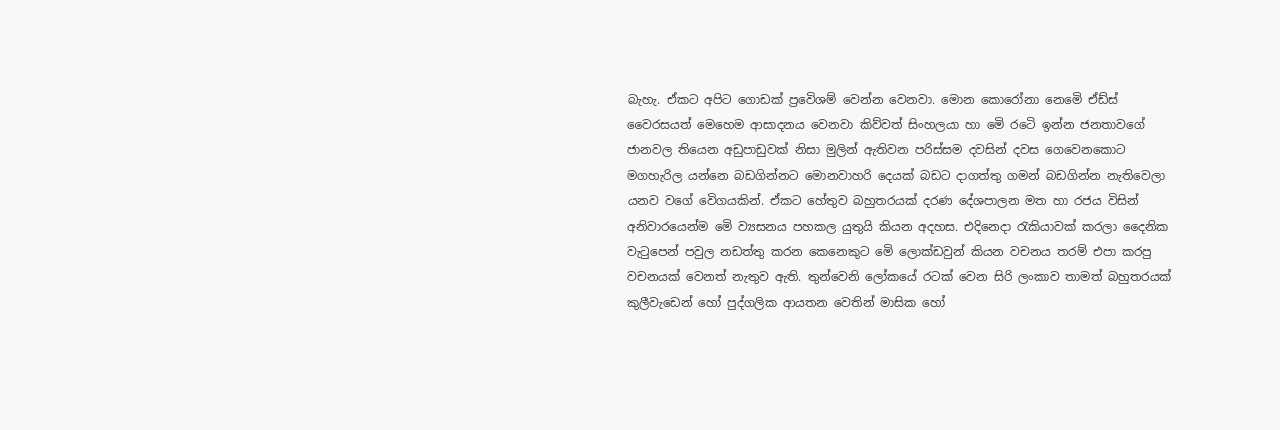බැහැ. ඒකට අපිට ගොඩක් ප්‍රවෙිශම් වෙන්න වෙනවා. මොන කොරෝනා නෙමෙි ඒඩ්ස් වෛරසයත් මෙහෙම ආසාදනය වෙනවා කිව්වත් සිංහලයා හා මෙි රටෙි ඉන්න ජනතාවගේ ජානවල තියෙන අඩුපාඩුවක් නිසා මුලින් ඇතිවන පරිස්සම දවසින් දවස ගෙවෙනකොට මගහැරිල යන්නෙ බඩගින්නට මොනවාහරි දෙයක් බඩට දාගත්තු ගමන් බඩගින්න නැතිවෙලා යනව වගේ වෙිගයකින්. ඒකට හේතුව බහුතරයක් දරණ දේශපාලන මත හා රජය විසින් අනිවාරයෙන්ම මෙි ව්‍යසනය පහකල යුතුයි කියන අදහස. එදිනෙදා රැකියාවක් කරලා දෛනික වැටුපෙන් පවුල නඩත්තු කරන කෙනෙකුට මෙි ලොක්ඩවුන් කියන වචනය තරම් එපා කරපු වචනයක් වෙනත් නැතුව ඇති. තුන්වෙනි ලෝකයේ රටක් වෙන සිරි ලංකාව තාමත් බහුතරයක් කුලීවැඩෙන් හෝ පුද්ගලික ආයතන වෙතින් මාසික හෝ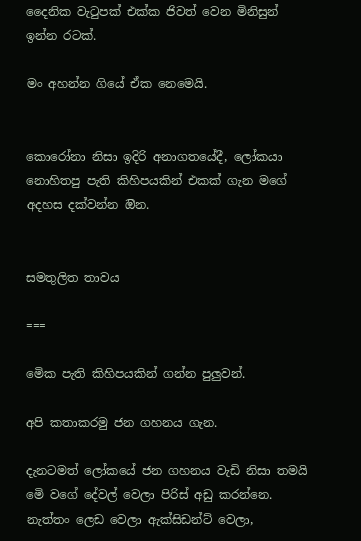දෛනික වැටුපක් එක්ක ජිවත් වෙන මිනිසුන් ඉන්න රටක්.

මං අහන්න ගියේ ඒක නෙමෙයි.


කොරෝනා නිසා ඉදිරි අනාගතයේදී, ලෝකයා නොහිතපු පැති කිහිපයකින් එකක් ගැන මගේ අදහස දක්වන්න ඔින.


සමතුලිත තාවය

===

මෙික පැති කිහිපයකින් ගන්න පුලුවන්.

අපි කතාකරමු ජන ගහනය ගැන.

දැනටමත් ලෝකයේ ජන ගහනය වැඩි නිසා තමයි මෙි වගේ දේවල් වෙලා පිරිස් අඩු කරන්නෙ. නැත්තං ලෙඩ වෙලා ඇක්සිඩන්ට් වෙලා,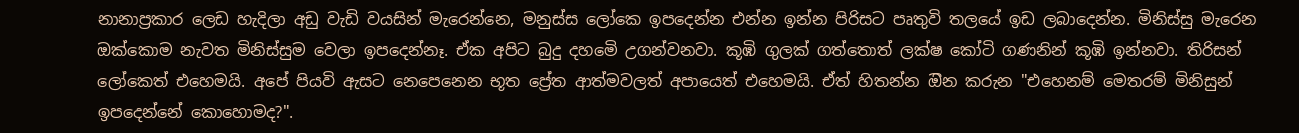නානාප්‍රකාර ලෙඩ හැදිලා අඩු වැඩි වයසින් මැරෙන්නෙ, මනුස්ස ලෝකෙ ඉපදෙන්න එන්න ඉන්න පිරිසට පෘතුවි තලයේ ඉඩ ලබාදෙන්න. මිනිස්සු මැරෙන ඔක්කොම නැවත මිනිස්සුම වෙලා ඉපදෙන්නෑ. ඒක අපිට බුදු දහමෙි උගන්වනවා. කූඹි ගුලක් ගත්තොත් ලක්ෂ කෝටි ගණනින් කූඹි ඉන්නවා. තිරිසන් ලෝකෙත් එහෙමයි. අපේ පියවි ඇසට නෙපෙනෙන භූත ප්‍රේත ආත්මවලත් අපායෙත් එහෙමයි. ඒත් හිතන්න ඔින කරුන "එහෙනම් මෙතරම් මිනිසුන් ඉපදෙන්නේ කොහොමද?".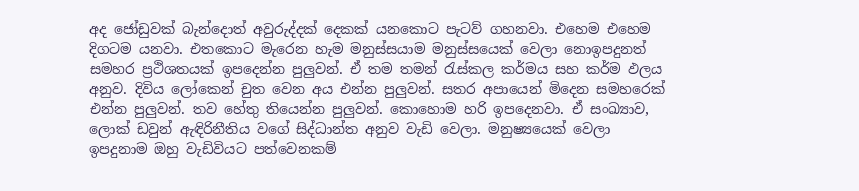අද ජෝඩුවක් බැන්දොත් අවුරුද්දක් දෙකක් යනකොට පැටව් ගහනවා. එහෙම එහෙම දිගටම යනවා. එතකොට මැරෙන හැම මනුස්සයාම මනුස්සයෙක් වෙලා නොඉපදුනත් සමහර ප්‍රථිශතයක් ඉපදෙන්න පුලුවන්. ඒ තම තමන් රැස්කල කර්මය සහ කර්ම ඵලය අනුව. දිවිය ලෝකෙන් චුත වෙන අය එන්න පුලුවන්. සතර අපායෙන් මිදෙන සමහරෙක් එන්න පුලුවන්. තව හේතු තියෙන්න පුලුවන්. කොහොම හරි ඉපදෙනවා. ඒ සංඛ්‍යාව, ලොක් ඩවුන් ඇඳිරිනීතිය වගේ සිද්ධාන්ත අනුව වැඩි වෙලා. මනුෂ්‍යයෙක් වෙලා ඉපදුනාම ඔහු වැඩිවියට පත්වෙනකම්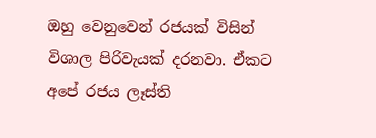ඔහු වෙනුවෙන් රජයක් විසින් විශාල පිරිවැයක් දරනවා. ඒකට අපේ රජය ලෑස්ති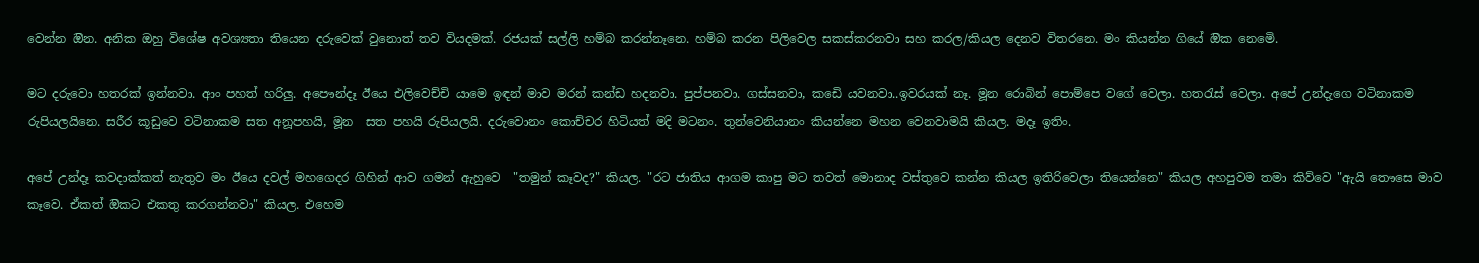වෙන්න ඔින. අනික ඔහු විශේෂ අවශ්‍යතා තියෙන දරුවෙක් වුනොත් තව වියදමක්. රජයක් සල්ලි හම්බ කරන්නෑනෙ. හම්බ කරන පිලිවෙල සකස්කරනවා සහ කරල/කියල දෙනව විතරනෙ. මං කියන්න ගියේ ඔික නෙමෙි.

මට දරුවො හතරක් ඉන්නවා. ආං පහත් හරිලු. අපෞන්දෑ ඊයෙ එලිවෙච්චි යාමෙ ඉඳන් මාව මරන් කන්ඩ හදනවා. පුප්පනවා. ගස්සනවා, කඩෙි යවනවා..ඉවරයක් නෑ. මූන රොබින් පොම්පෙ වගේ වෙලා. හතරැස් වෙලා. අපේ උන්දැගෙ වටිනාකම රුපියලයිනෙ. සරීර කූඩුවෙ වටිනාකම සත අනූපහයි, මූන  සත පහයි රුපියලයි. දරුවොනං කොච්චර හිටියත් මදි මටනං. තුන්වෙනියානං කියන්නෙ මහන වෙනවාමයි කියල. මදෑ ඉතිං.

අපේ උන්දෑ කවදාක්කත් නැතුව මං ඊයෙ දවල් මහගෙදර ගිහින් ආව ගමන් ඇහුවෙ  "තමුන් කෑවද?" කියල. "රට ජාතිය ආගම කාපු මට තවත් මොනාද වස්තුවෙ කන්න කියල ඉතිරිවෙලා තියෙන්නෙ" කියල අහපුවම තමා කිව්වෙ "ඇයි තෞසෙ මාව කෑවෙ. ඒකත් ඔිකට එකතු කරගන්නවා" කියල. එහෙම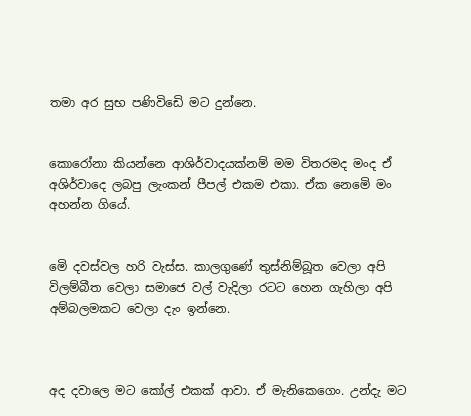තමා අර සුභ පණිවිඩෙි මට දුන්නෙ.


කොරෝනා කියන්නෙ ආශිර්වාදයක්නම් මම විතරමද මංද ඒ අශිර්වාදෙ ලබපු ලැංකන් පීපල් එකම එකා. ඒක නෙමෙි මං අහන්න ගියේ.


මෙි දවස්වල හරි වැස්ස. කාලගුණේ තුස්නිම්බූත වෙලා අපි විලම්බීත වෙලා සමාජෙ වල් වැදිලා රටට හෙන ගැහිලා අපි අම්බලමකට වෙලා දැං ඉන්නෙ.



අද දවාලෙ මට කෝල් එකක් ආවා. ඒ මැනිකෙගෙං. උන්දැ මට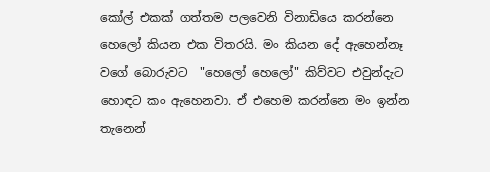කෝල් එකක් ගත්තම පලවෙනි විනාඩියෙ කරන්නෙ හෙලෝ කියන එක විතරයි. මං කියන දේ ඇහෙන්නෑ වගේ බොරුවට  "හෙලෝ හෙලෝ" කිව්වට එවුන්දැට හොඳට කං ඇහෙනවා. ඒ එහෙම කරන්නෙ මං ඉන්න තැනෙන්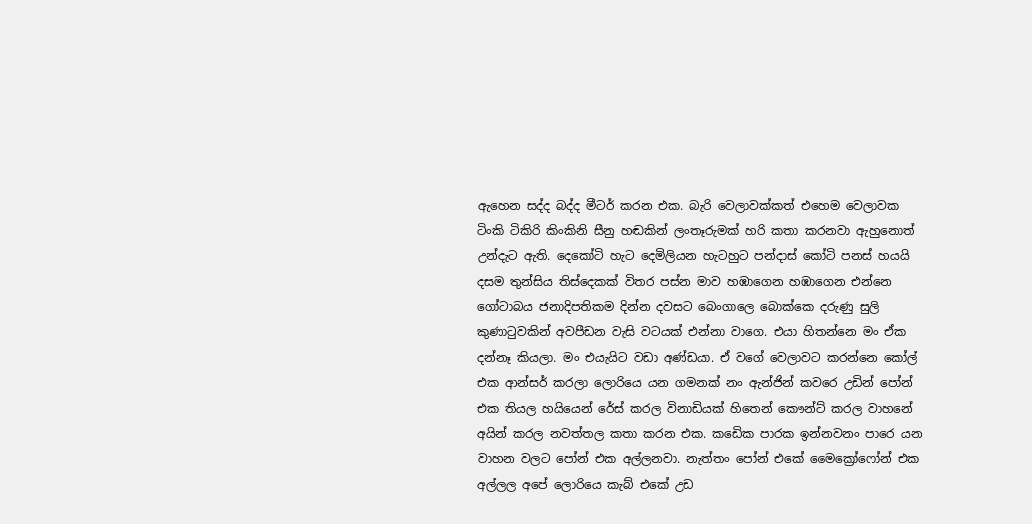ඇහෙන සද්ද බද්ද මීටර් කරන එක. බැරි වෙලාවක්කත් එහෙම වෙලාවක ටිංකි ටිකිරි කිංකිනි සීනු හඬකින් ලංතෑරුමක් හරි කතා කරනවා ඇහුනොත් උන්දැට ඇති. දෙකෝටි හැට දෙමිලියන හැටහුට පන්දාස් කෝටි පනස් හයයි දසම තුන්සිය තිස්දෙකක් විතර පස්න මාව හඹාගෙන හඹාගෙන එන්නෙ ගෝටාබය ජනාදිපතිකම දින්න දවසට බෙංගාලෙ බොක්කෙ දරුණු සුලි කුණාටුවකින් අවපීඩන වැසි වටයක් එන්නා වාගෙ. එයා හිතන්නෙ මං ඒක දන්නෑ කියලා. මං එයැයිට වඩා අණ්ඩයා. ඒ වගේ වෙලාවට කරන්නෙ කෝල් එක ආන්සර් කරලා ලොරියෙ යන ගමනක් නං ඇන්ජින් කවරෙ උඩින් පෝන් එක තියල හයියෙන් රේස් කරල විනාඩියක් හිතෙන් කෞන්ට් කරල වාහනේ අයින් කරල නවත්තල කතා කරන එක. කඩෙික පාරක ඉන්නවනං පාරෙ යන වාහන වලට පෝන් එක අල්ලනවා. නැත්තං පෝන් එකේ මෛක්‍රෝෆෝන් එක අල්ලල අපේ ලොරියෙ කැබ් එකේ උඩ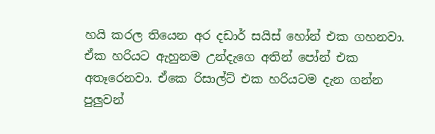හයි කරල තියෙන අර දඩාර් සයිස් හෝන් එක ගහනවා. ඒක හරියට ඇහුනම උන්දැගෙ අතින් පෝන් එක අතෑරෙනවා. ඒකෙ රිසාල්ට් එක හරියටම දැන ගන්න පුලුවන්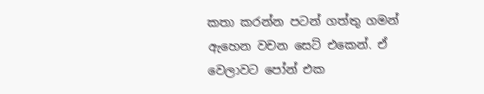කතා කරන්න පටන් ගත්තු ගමන් ඇහෙන වචන සෙට් එකෙන්. ඒ වෙලාවට පෝන් එක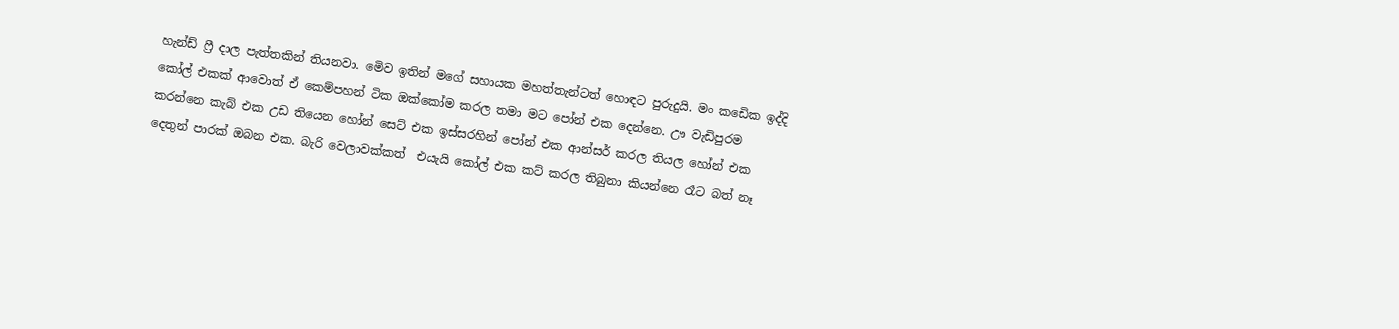හැන්ඩ් ෆ්‍රී දාල පැත්තකින් තියනවා. මෙිව ඉතින් මගේ සහායක මහත්තැන්ටත් හොඳට පුරුදුයි. මං කඩෙික ඉද්දි කෝල් එකක් ආවොත් ඒ කෙම්පහන් ටික ඔක්කෝම කරල තමා මට පෝන් එක දෙන්නෙ. ඌ වැඩිපුරම කරන්නෙ කැබ් එක උඩ තියෙන හෝන් සෙට් එක ඉස්සරහින් පෝන් එක ආන්සර් කරල තියල හෝන් එක දෙතුන් පාරක් ඔබන එක. බැරි වෙලාවක්කත්  එයැයි කෝල් එක කට් කරල තිබුනා කියන්නෙ රෑට බත් නෑ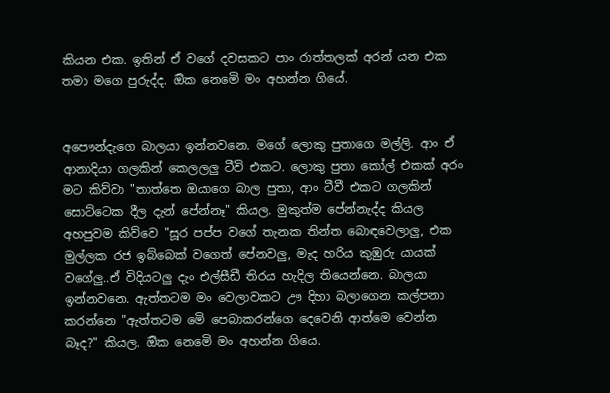කියන එක. ඉතින් ඒ වගේ දවසකට පාං රාත්තලක් අරන් යන එක තමා මගෙ පුරුද්ද. ඔික නෙමෙි මං අහන්න ගියේ.


අපෞන්දැගෙ බාලයා ඉන්නවනෙ. මගේ ලොකු පුතාගෙ මල්ලි. ආං ඒ ආනාදියා ගලකින් කෙලලලු ටීවි එකට. ලොකු පුතා කෝල් එකක් අරං මට කිව්වා "තාත්තෙ ඔයාගෙ බාල පුතා, ආං ටීවී එකට ගලකින් සොට්ටෙක දීල දැන් පේන්නෑ" කියල. මුකුත්ම පේන්නැද්ද කියල අහපුවම කිව්වෙ "සූර පප්ප වගේ තැනක තින්ත බොඳවෙලාලු, එක මුල්ලක රජ ඉබ්බෙක් වගෙත් පේනවලු, මැද හරිය කුඹුරු යායක් වගේලු..ඒ විදියටලු දැං එල්සීඩී තිරය හැදිල තියෙන්නෙ. බාලයා ඉන්නවනෙ. ඇත්තටම මං වෙලාවකට ඌ දිහා බලාගෙන කල්පනා කරන්නෙ "ඇත්තටම මෙි පෙබාකරන්ගෙ දෙවෙනි ආත්මෙ වෙන්න බෑද?" කියල. ඔික නෙමෙි මං අහන්න ගියෙ.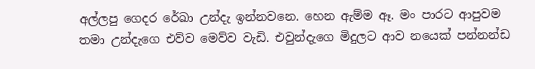අල්ලපු ගෙදර රේඛා උන්දැ ඉන්නවනෙ. හෙන ඇම්ම ඈ. මං පාරට ආපුවම තමා උන්දැගෙ එව්ව මෙව්ව වැඩි. එවුන්දැගෙ මිදුලට ආව නයෙක් පන්නන්ඩ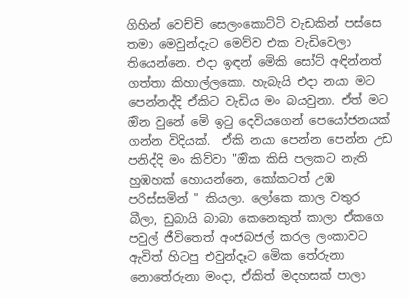ගිහින් වෙච්චි සෙලංකොට්ටි වැඩකින් පස්සෙ තමා මෙවුන්දැට මෙව්ව එක වැඩිවෙලා තියෙන්නෙ. එදා ඉඳන් මෙිකි සෝට් අඳින්නත් ගත්තා කිහාල්ලකො. හැබැයි එදා නයා මට පෙන්නද්දි ඒකිට වැඩිය මං බයවුනා. ඒත් මට ඔින වුනේ මෙි ඉටු දෙවියගෙන් පෙයෝජනයක් ගන්න විදියක්.  ඒකි නයා පෙන්න පෙන්න උඩ පනිද්දි මං කිව්වා "ඔික කිසි පලකට නැති හුඹහක් හොයන්නෙ, කෝකටත් උඹ පරිස්සමින් " කියලා. ලෝකෙ කාල වතුර බීලා, ඩුබායි බාබා කෙනෙකුත් කාලා ඒකගෙ පවුල් ජීවිතෙත් අංජබජල් කරල ලංකාවට ඇවිත් හිටපු එවුන්දෑට මෙික තේරුනා නොතේරුනා මංදා, ඒකිත් මදහසක් පාලා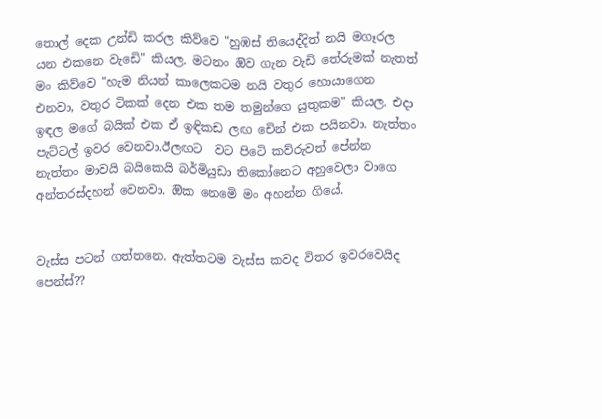තොල් දෙක උන්ඩි කරල කිව්වෙ "හුඹස් තියෙද්දිත් නයි මගෑරල යන එකනෙ වැඩෙි" කියල. මටනං ඔිව ගැන වැඩි තේරුමක් නැතත් මං කිව්වෙ "හැම නියන් කාලෙකටම නයි වතුර හොයාගෙන එනවා, වතුර ටිකක් දෙන එක තම තමුන්ගෙ යුතුකම" කියල. එදා ඉඳල මගේ බයික් එක ඒ ඉඳිකඩ ලඟ චෙින් එක පයිනවා. නැත්තං පැට්ටල් ඉවර වෙනවා.ඊලඟට  වට පිටෙි කව්රුවත් පේන්න නැත්තං මාවයි බයිකෙයි බර්මියුඩා තිකෝනෙට අහුවෙලා වාගෙ අන්තරස්දහන් වෙනවා. ඔික නෙමෙි මං අහන්න ගියේ.


වැස්ස පටන් ගත්තනෙ. ඇත්තටම වැස්ස කවද විතර ඉවරවෙයිද පෙන්ස්??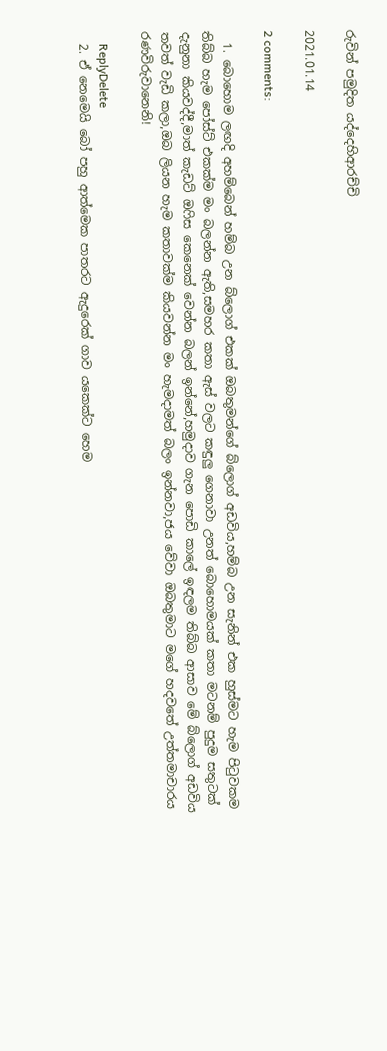රුවින් පමුදිත යද්දෙහිආරච්චි

2021.01.14

2 comments:

  1. බොහොම ලඟදි අහම්බෙන් හම්බ උන බ්ලොග් එකක් ඔබතුමන්ගේ බ්ලොග් අඩවිය,හම්බ උන සැනින් එක හුස්මට හැම පිටුවකම තිබ්බ හැම පෝස්ට් එකක්ම මං බලන්න ඇති,සමහර කතා ඇස් වලට කඳුලු ගෙනාවා උනත් බොහොමයක් කතා මටනම් පුදුම සතුටක් දැනුනා කියවද්දී,මාත් කැඩට් ඔෆිස කෙනෙක් වෙන්න බලන් ඉන්නේ,හමුදාව ගැන පොඩි කාලේ ඉඳලම තිබ්බ ආසාව මේ බ්ලොග් අඩවිය තවත් වැඩි කලා,ඔබ ලියන හැම කතාවක්ම කියවන්න මං හැමදාමත් බලං ඉන්නවා,ජය වේවා ඔබතුමාට මගේ හදවතේ උත්තමාචාරය රණවිරුවානෙනි!

    ReplyDelete
  2. ඒ නෙමෙයි බෝ පහු ආත්මෙක පාතරට ඇදුරෙක් ගාව යකෙක්ට හෙම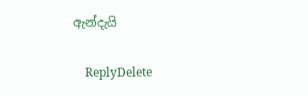ඇන්දැයි

    ReplyDelete